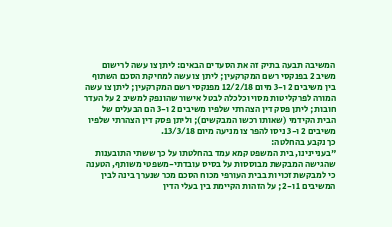המשיבה תבעה בתיק זה את הסעדים הבאים: ליתן צו עשה לרישום משיב 2 בפנקסי רשם המקרקעין; ליתן צו עשה למחיקת הסכם השתוף בין משיבים 2 ו-3 מיום 12/2/18 מפנקסי רשם המקרקעין; ליתן צו עשה המורה לפרקליטות מסוי וכלכלה לבטל אישור שהונפק למשיב 2 על העדר חובות; ליתן פסק דין הצהרתי שלפיו משיבים 2 ו-3 הם הבעלים של הבית הקידמי (שאותו רכשו המבקשים); וליתן פסק דין הצהרתי שלפיו משיבים 2 ו-3 ניסו להפר צו מניעה מיום 13/3/18.
כך נקבע בהחלטה:
"בעניינינו, בית המשפט קמא עמד בהחלטתו על כך ששתי התובענות שהגישה המבקשת מבוססות על בסיס עובדתי-משפטי משותף, הטענה כי למבקשת זכויות בבית העורפי מכוח הסכם מכר שנערך בינה לבין המשיבים 1 ו-2; על הזהות הקיימת בין בעלי הדין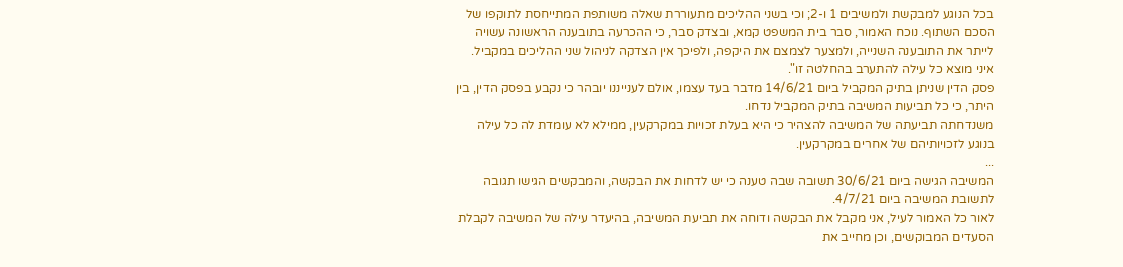בכל הנוגע למבקשת ולמשיבים 1 ו-2; וכי בשני ההליכים מתעוררת שאלה משותפת המתייחסת לתוקפו של הסכם השתוף. נוכח האמור, סבר בית המשפט קמא, ובצדק סבר, כי ההכרעה בתובענה הראשונה עשויה לייתר את התובענה השנייה, ולמצער לצמצם את היקפה, ולפיכך אין הצדקה לניהול שני ההליכים במקביל. איני מוצא כל עילה להתערב בהחלטה זו".
פסק הדין שניתן בתיק המקביל ביום 14/6/21 מדבר בעד עצמו, אולם לענייננו יובהר כי נקבע בפסק הדין, בין היתר, כי כל תביעות המשיבה בתיק המקביל נדחו.
משנדחתה תביעתה של המשיבה להצהיר כי היא בעלת זכויות במקרקעין, ממילא לא עומדת לה כל עילה בנוגע לזכויותיהם של אחרים במקרקעין.
...
המשיבה הגישה ביום 30/6/21 תשובה שבה טענה כי יש לדחות את הבקשה, והמבקשים הגישו תגובה לתשובת המשיבה ביום 4/7/21.
לאור כל האמור לעיל, אני מקבל את הבקשה ודוחה את תביעת המשיבה, בהיעדר עילה של המשיבה לקבלת הסעדים המבוקשים, וכן מחייב את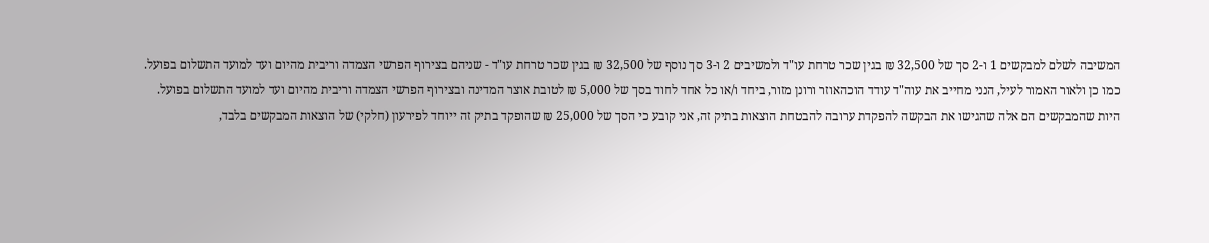המשיבה לשלם למבקשים 1 ו-2 סך של 32,500 ₪ בגין שכר טרחת עו"ד ולמשיבים 2 ו-3 סך נוסף של 32,500 ₪ בגין שכר טרחת עו"ד - שניהם בצירוף הפרשי הצמדה וריבית מהיום ועד למועד התשלום בפועל.
כמו כן ולאור האמור לעיל, הנני מחייב את עוה"ד עודד הוכהאוזר ורונן מזור, ביחד ו/או כל אחד לחוד בסך של 5,000 ₪ לטובת אוצר המדינה ובצירוף הפרשי הצמדה וריבית מהיום ועד למועד התשלום בפועל.
היות שהמבקשים הם אלה שהגישו את הבקשה להפקדת ערובה להבטחת הוצאות בתיק זה, אני קובע כי הסך של 25,000 ₪ שהופקד בתיק זה ייוחד לפירעון (חלקי) של הוצאות המבקשים בלבד,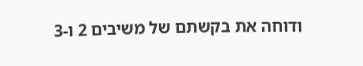ודוחה את בקשתם של משיבים 2 ו-3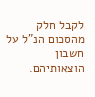לקבל חלק מהסכום הנ"ל על חשבון הוצאותיהם.